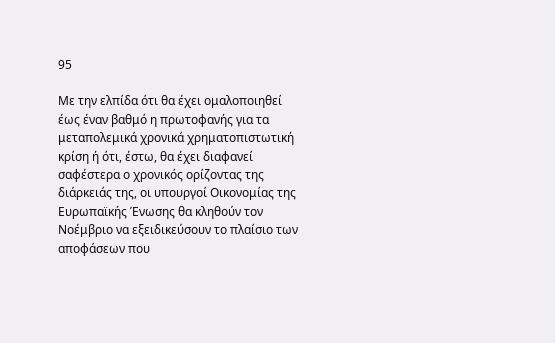95

Με την ελπίδα ότι θα έχει ομαλοποιηθεί έως έναν βαθμό η πρωτοφανής για τα μεταπολεμικά χρονικά χρηματοπιστωτική κρίση ή ότι, έστω, θα έχει διαφανεί σαφέστερα ο χρονικός ορίζοντας της διάρκειάς της, οι υπουργοί Οικονομίας της Ευρωπαϊκής Ένωσης θα κληθούν τον Νοέμβριο να εξειδικεύσουν το πλαίσιο των αποφάσεων που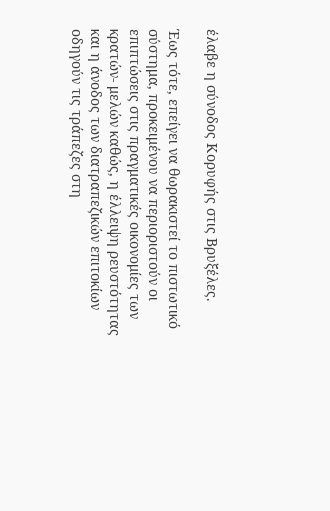έλαβε η σύνοδος Κορυφής στις Βρυξέλες.

Έως τότε, επείγει να θωρακιστεί το πιστωτικό σύστημα, προκειμένου να περιοριστούν οι επιπτώσεις στις πραγματικές οικονομίες των κρατών- μελών καθώς, η έλλειψη ρευστότητας και η άνοδος των διατραπεζικών επιτοκίων οδηγούν τις τράπεζες στη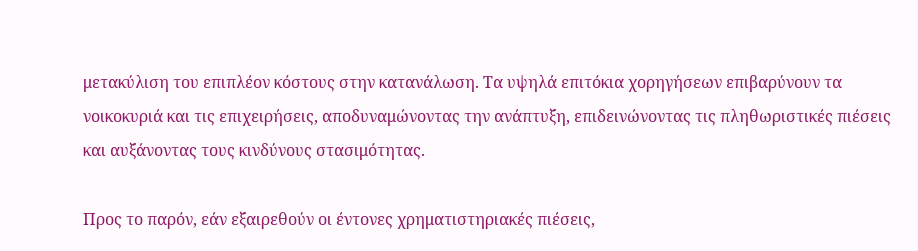μετακύλιση του επιπλέον κόστους στην κατανάλωση. Τα υψηλά επιτόκια χορηγήσεων επιβαρύνουν τα νοικοκυριά και τις επιχειρήσεις, αποδυναμώνοντας την ανάπτυξη, επιδεινώνοντας τις πληθωριστικές πιέσεις και αυξάνοντας τους κινδύνους στασιμότητας.

Προς το παρόν, εάν εξαιρεθούν οι έντονες χρηματιστηριακές πιέσεις,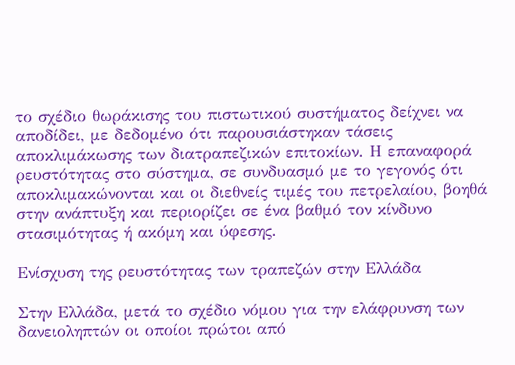το σχέδιο θωράκισης του πιστωτικού συστήματος δείχνει να αποδίδει, με δεδομένο ότι παρουσιάστηκαν τάσεις αποκλιμάκωσης των διατραπεζικών επιτοκίων. Η επαναφορά ρευστότητας στο σύστημα, σε συνδυασμό με το γεγονός ότι αποκλιμακώνονται και οι διεθνείς τιμές του πετρελαίου, βοηθά στην ανάπτυξη και περιορίζει σε ένα βαθμό τον κίνδυνο στασιμότητας ή ακόμη και ύφεσης.

Ενίσχυση της ρευστότητας των τραπεζών στην Ελλάδα

Στην Ελλάδα, μετά το σχέδιο νόμου για την ελάφρυνση των δανειοληπτών οι οποίοι πρώτοι από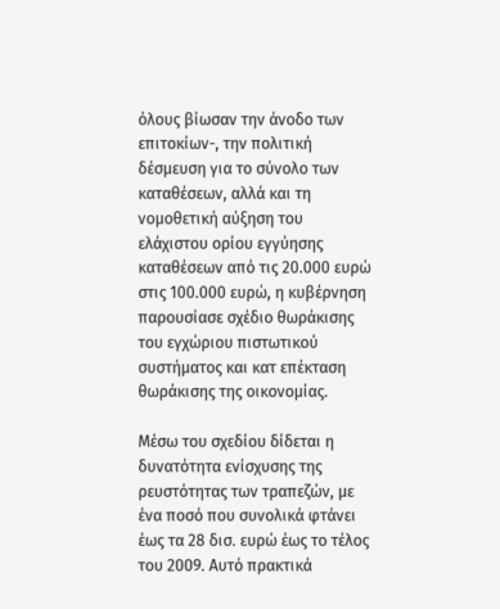όλους βίωσαν την άνοδο των επιτοκίων-, την πολιτική δέσμευση για το σύνολο των καταθέσεων, αλλά και τη νομοθετική αύξηση του ελάχιστου ορίου εγγύησης καταθέσεων από τις 20.000 ευρώ στις 100.000 ευρώ, η κυβέρνηση παρουσίασε σχέδιο θωράκισης του εγχώριου πιστωτικού συστήματος και κατ επέκταση θωράκισης της οικονομίας.

Μέσω του σχεδίου δίδεται η δυνατότητα ενίσχυσης της ρευστότητας των τραπεζών, με ένα ποσό που συνολικά φτάνει έως τα 28 δισ. ευρώ έως το τέλος του 2009. Αυτό πρακτικά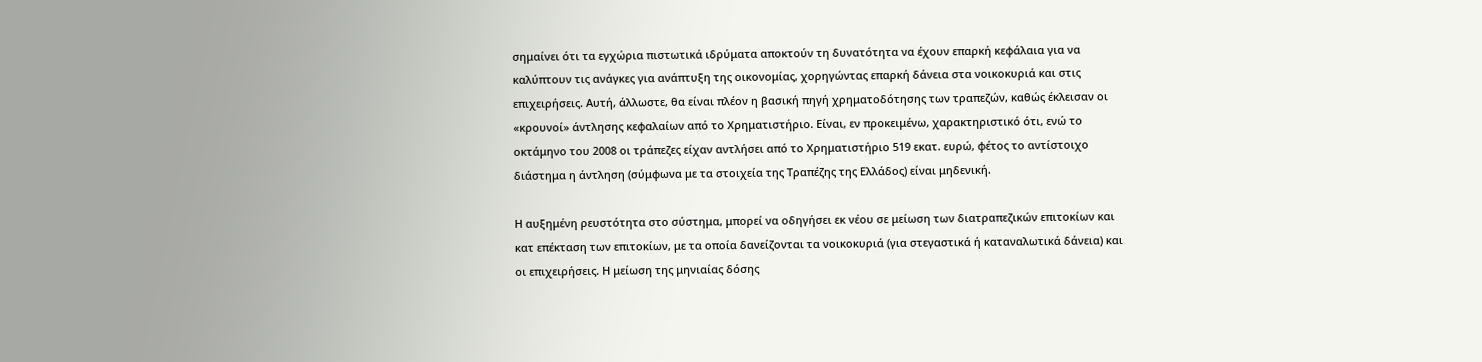σημαίνει ότι τα εγχώρια πιστωτικά ιδρύματα αποκτούν τη δυνατότητα να έχουν επαρκή κεφάλαια για να καλύπτουν τις ανάγκες για ανάπτυξη της οικονομίας, χορηγώντας επαρκή δάνεια στα νοικοκυριά και στις επιχειρήσεις. Αυτή, άλλωστε, θα είναι πλέον η βασική πηγή χρηματοδότησης των τραπεζών, καθώς έκλεισαν οι «κρουνοί» άντλησης κεφαλαίων από το Χρηματιστήριο. Είναι, εν προκειμένω, χαρακτηριστικό ότι, ενώ το οκτάμηνο του 2008 οι τράπεζες είχαν αντλήσει από το Χρηματιστήριο 519 εκατ. ευρώ, φέτος το αντίστοιχο διάστημα η άντληση (σύμφωνα με τα στοιχεία της Τραπέζης της Ελλάδος) είναι μηδενική.

Η αυξημένη ρευστότητα στο σύστημα, μπορεί να οδηγήσει εκ νέου σε μείωση των διατραπεζικών επιτοκίων και κατ επέκταση των επιτοκίων, με τα οποία δανείζονται τα νοικοκυριά (για στεγαστικά ή καταναλωτικά δάνεια) και οι επιχειρήσεις. Η μείωση της μηνιαίας δόσης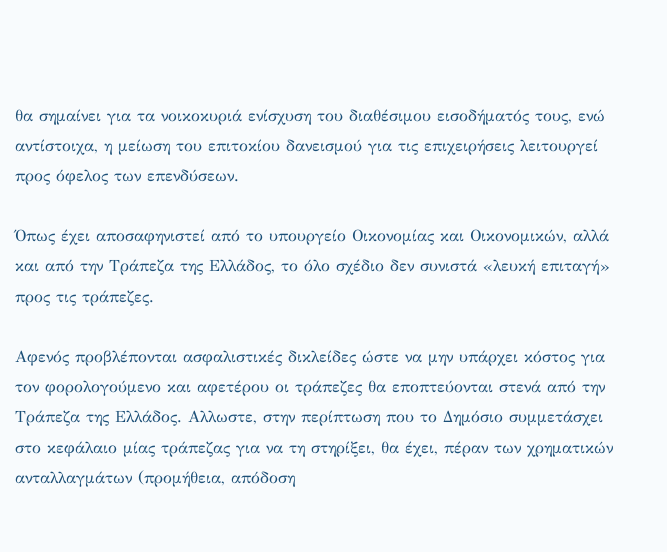θα σημαίνει για τα νοικοκυριά ενίσχυση του διαθέσιμου εισοδήματός τους, ενώ αντίστοιχα, η μείωση του επιτοκίου δανεισμού για τις επιχειρήσεις λειτουργεί προς όφελος των επενδύσεων.

Όπως έχει αποσαφηνιστεί από το υπουργείο Οικονομίας και Οικονομικών, αλλά και από την Τράπεζα της Ελλάδος, το όλο σχέδιο δεν συνιστά «λευκή επιταγή» προς τις τράπεζες.

Αφενός προβλέπονται ασφαλιστικές δικλείδες ώστε να μην υπάρχει κόστος για τον φορολογούμενο και αφετέρου οι τράπεζες θα εποπτεύονται στενά από την Τράπεζα της Ελλάδος. Αλλωστε, στην περίπτωση που το Δημόσιο συμμετάσχει στο κεφάλαιο μίας τράπεζας για να τη στηρίξει, θα έχει, πέραν των χρηματικών ανταλλαγμάτων (προμήθεια, απόδοση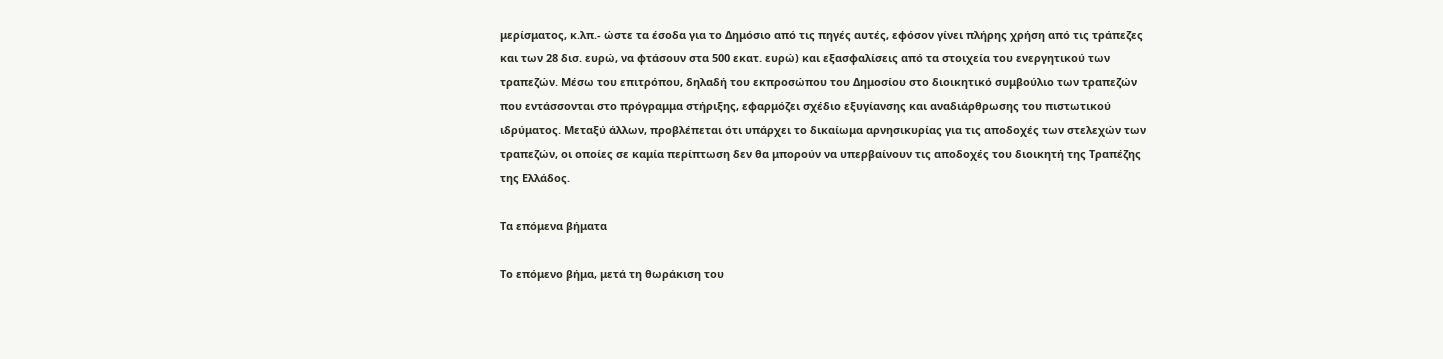μερίσματος, κ.λπ.- ώστε τα έσοδα για το Δημόσιο από τις πηγές αυτές, εφόσον γίνει πλήρης χρήση από τις τράπεζες και των 28 δισ. ευρώ, να φτάσουν στα 500 εκατ. ευρώ) και εξασφαλίσεις από τα στοιχεία του ενεργητικού των τραπεζών. Μέσω του επιτρόπου, δηλαδή του εκπροσώπου του Δημοσίου στο διοικητικό συμβούλιο των τραπεζών που εντάσσονται στο πρόγραμμα στήριξης, εφαρμόζει σχέδιο εξυγίανσης και αναδιάρθρωσης του πιστωτικού ιδρύματος. Μεταξύ άλλων, προβλέπεται ότι υπάρχει το δικαίωμα αρνησικυρίας για τις αποδοχές των στελεχών των τραπεζών, οι οποίες σε καμία περίπτωση δεν θα μπορούν να υπερβαίνουν τις αποδοχές του διοικητή της Τραπέζης της Ελλάδος.

Τα επόμενα βήματα

Το επόμενο βήμα, μετά τη θωράκιση του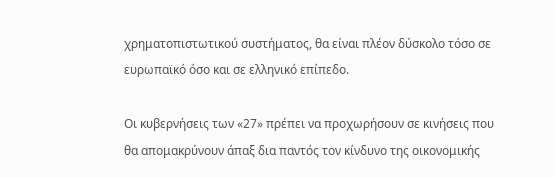χρηματοπιστωτικού συστήματος, θα είναι πλέον δύσκολο τόσο σε ευρωπαϊκό όσο και σε ελληνικό επίπεδο.

Οι κυβερνήσεις των «27» πρέπει να προχωρήσουν σε κινήσεις που θα απομακρύνουν άπαξ δια παντός τον κίνδυνο της οικονομικής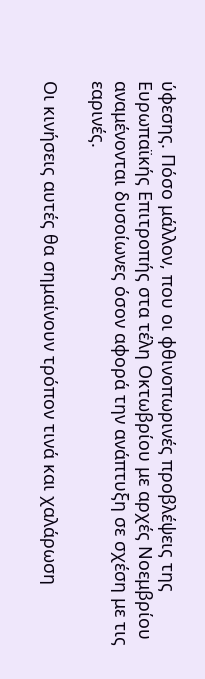ύφεσης. Πόσο μάλλον, που οι φθινοπωρινές προβλέψεις της Ευρωπαϊκής Επιτροπής στα τέλη Οκτωβρίου με αρχές Νοεμβρίου αναμένονται δυσοίωνες όσον αφορά την ανάπτυξη σε σχέση με τις εαρινές.

Οι κινήσεις αυτές θα σημαίνουν τρόπον τινά και χαλάρωση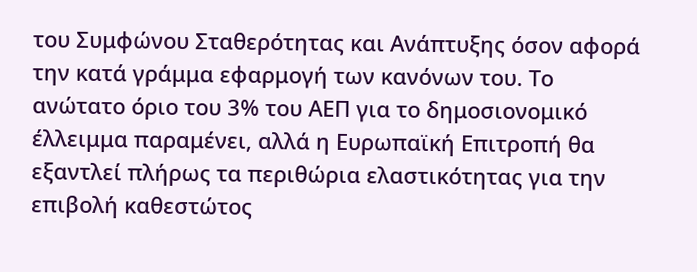του Συμφώνου Σταθερότητας και Ανάπτυξης όσον αφορά την κατά γράμμα εφαρμογή των κανόνων του. Το ανώτατο όριο του 3% του ΑΕΠ για το δημοσιονομικό έλλειμμα παραμένει, αλλά η Ευρωπαϊκή Επιτροπή θα εξαντλεί πλήρως τα περιθώρια ελαστικότητας για την επιβολή καθεστώτος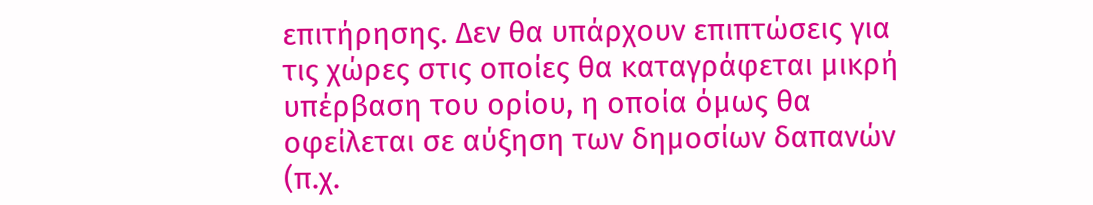επιτήρησης. Δεν θα υπάρχουν επιπτώσεις για τις χώρες στις οποίες θα καταγράφεται μικρή υπέρβαση του ορίου, η οποία όμως θα οφείλεται σε αύξηση των δημοσίων δαπανών (π.χ.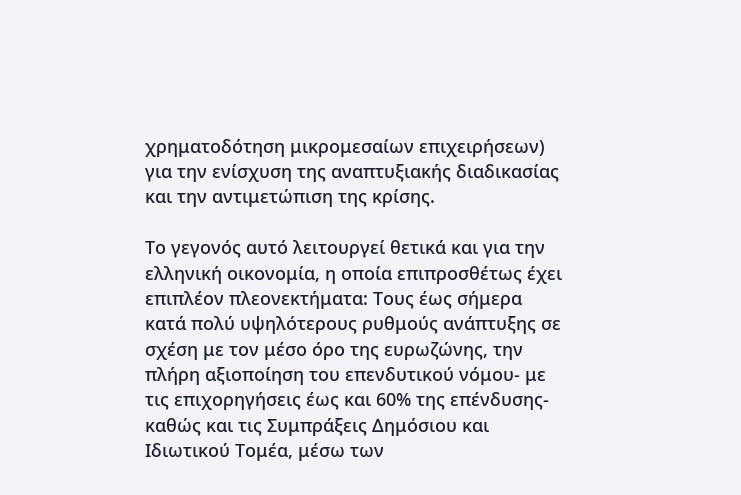χρηματοδότηση μικρομεσαίων επιχειρήσεων) για την ενίσχυση της αναπτυξιακής διαδικασίας και την αντιμετώπιση της κρίσης.

Το γεγονός αυτό λειτουργεί θετικά και για την ελληνική οικονομία, η οποία επιπροσθέτως έχει επιπλέον πλεονεκτήματα: Τους έως σήμερα κατά πολύ υψηλότερους ρυθμούς ανάπτυξης σε σχέση με τον μέσο όρο της ευρωζώνης, την πλήρη αξιοποίηση του επενδυτικού νόμου- με τις επιχορηγήσεις έως και 60% της επένδυσης- καθώς και τις Συμπράξεις Δημόσιου και Ιδιωτικού Τομέα, μέσω των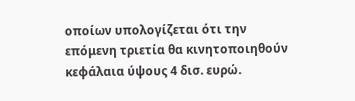οποίων υπολογίζεται ότι την επόμενη τριετία θα κινητοποιηθούν κεφάλαια ύψους 4 δισ. ευρώ.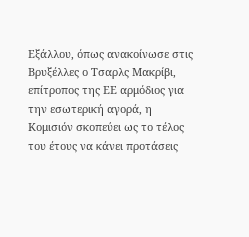Εξάλλου, όπως ανακοίνωσε στις Βρυξέλλες ο Τσαρλς Μακρίβι, επίτροπος της ΕΕ αρμόδιος για την εσωτερική αγορά, η Κομισιόν σκοπεύει ως το τέλος του έτους να κάνει προτάσεις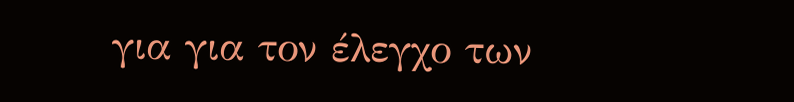για για τον έλεγχο των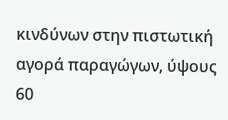κινδύνων στην πιστωτική αγορά παραγώγων, ύψους 60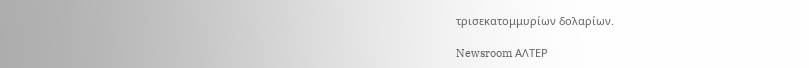τρισεκατομμυρίων δολαρίων.

Newsroom ΑΛΤΕΡ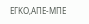ΕΓΚΟ,ΑΠΕ-ΜΠΕ